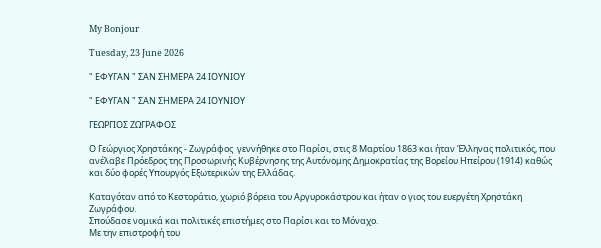My Bonjour

Tuesday, 23 June 2026

" ΕΦΥΓΑΝ " ΣΑΝ ΣΗΜΕΡΑ 24 ΙΟΥΝΙΟΥ

" ΕΦΥΓΑΝ " ΣΑΝ ΣΗΜΕΡΑ 24 ΙΟΥΝΙΟΥ

ΓΕΩΡΓΙΟΣ ΖΩΓΡΑΦΟΣ

Ο Γεώργιος Χρηστάκης - Ζωγράφος  γεννήθηκε στο Παρίσι, στις 8 Μαρτίου 1863 και ήταν Έλληνας πολιτικός, που ανέλαβε Πρόεδρος της Προσωρινής Κυβέρνησης της Αυτόνομης Δημοκρατίας της Βορείου Ηπείρου (1914) καθώς και δύο φορές Υπουργός Εξωτερικών της Ελλάδας.

Καταγόταν από το Κεστοράτιο, χωριό βόρεια του Αργυροκάστρου και ήταν ο γιος του ευεργέτη Χρηστάκη Ζωγράφου.
Σπούδασε νομικά και πολιτικές επιστήμες στο Παρίσι και το Μόναχο.
Με την επιστροφή του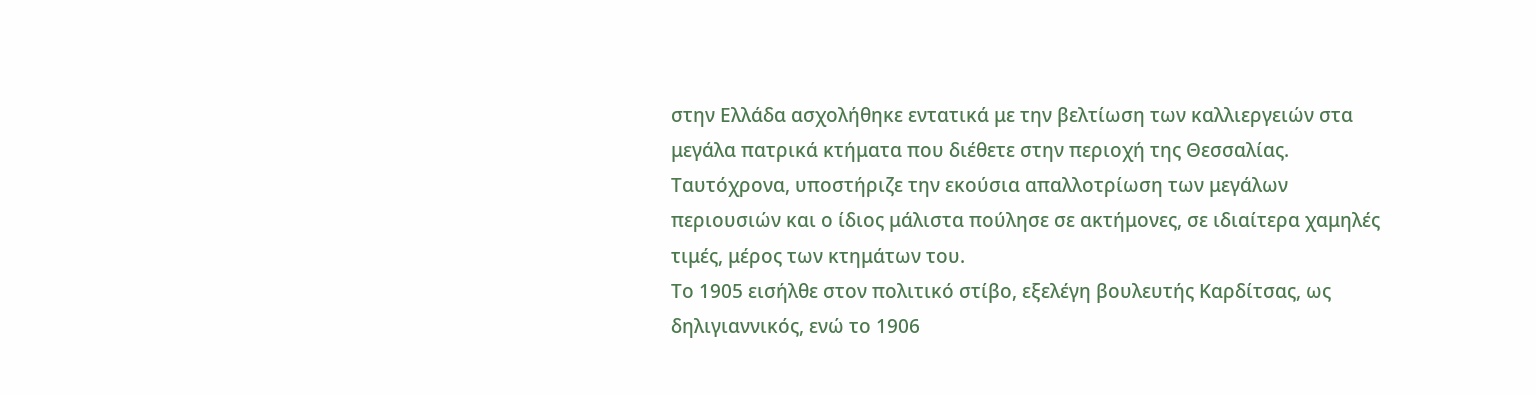στην Ελλάδα ασχολήθηκε εντατικά με την βελτίωση των καλλιεργειών στα μεγάλα πατρικά κτήματα που διέθετε στην περιοχή της Θεσσαλίας. Ταυτόχρονα, υποστήριζε την εκούσια απαλλοτρίωση των μεγάλων περιουσιών και ο ίδιος μάλιστα πούλησε σε ακτήμονες, σε ιδιαίτερα χαμηλές τιμές, μέρος των κτημάτων του.
Το 1905 εισήλθε στον πολιτικό στίβο, εξελέγη βουλευτής Καρδίτσας, ως δηλιγιαννικός, ενώ το 1906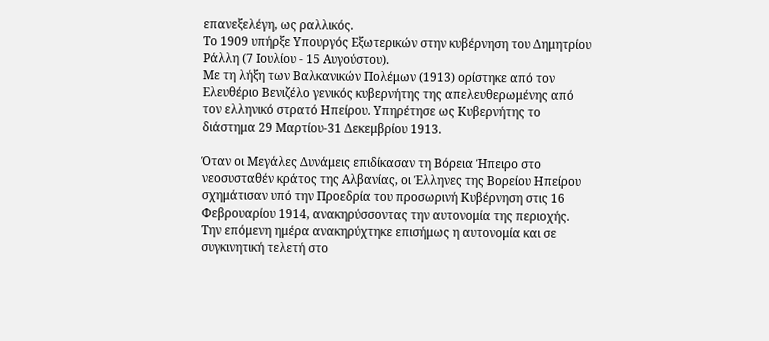επανεξελέγη, ως ραλλικός.
Το 1909 υπήρξε Υπουργός Εξωτερικών στην κυβέρνηση του Δημητρίου Ράλλη (7 Ιουλίου - 15 Αυγούστου).
Με τη λήξη των Βαλκανικών Πολέμων (1913) ορίστηκε από τον Ελευθέριο Βενιζέλο γενικός κυβερνήτης της απελευθερωμένης από τον ελληνικό στρατό Ηπείρου. Υπηρέτησε ως Κυβερνήτης το διάστημα 29 Μαρτίου-31 Δεκεμβρίου 1913.

Όταν οι Μεγάλες Δυνάμεις επιδίκασαν τη Βόρεια Ήπειρο στο νεοσυσταθέν κράτος της Αλβανίας, οι Έλληνες της Βορείου Ηπείρου σχημάτισαν υπό την Προεδρία του προσωρινή Κυβέρνηση στις 16 Φεβρουαρίου 1914, ανακηρύσσοντας την αυτονομία της περιοχής.
Την επόμενη ημέρα ανακηρύχτηκε επισήμως η αυτονομία και σε συγκινητική τελετή στο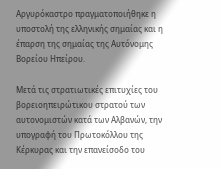Αργυρόκαστρο πραγματοποιήθηκε η υποστολή της ελληνικής σημαίας και η έπαρση της σημαίας της Αυτόνομης Βορείου Ηπείρου.

Μετά τις στρατιωτικές επιτυχίες του βορειοηπειρώτικου στρατού των αυτονομιστών κατά των Αλβανών, την υπογραφή του Πρωτοκόλλου της Κέρκυρας και την επανείσοδο του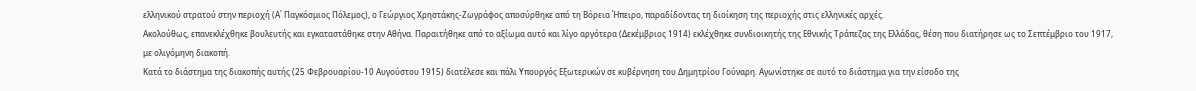ελληνικού στρατού στην περιοχή (Α΄ Παγκόσμιος Πόλεμος), ο Γεώργιος Χρηστάκης-Ζωγράφος αποσύρθηκε από τη Βόρεια Ήπειρο, παραδίδοντας τη διοίκηση της περιοχής στις ελληνικές αρχές.
Ακολούθως, επανεκλέχθηκε βουλευτής και εγκαταστάθηκε στην Αθήνα. Παραιτήθηκε από το αξίωμα αυτό και λίγο αργότερα (Δεκέμβριος 1914) εκλέχθηκε συνδιοικητής της Εθνικής Τράπεζας της Ελλάδας, θέση που διατήρησε ως το Σεπτέμβριο του 1917, με ολιγόμηνη διακοπή.
Κατά το διάστημα της διακοπής αυτής (25 Φεβρουαρίου-10 Αυγούστου 1915) διατέλεσε και πάλι Υπουργός Εξωτερικών σε κυβέρνηση του Δημητρίου Γούναρη. Αγωνίστηκε σε αυτό το διάστημα για την είσοδο της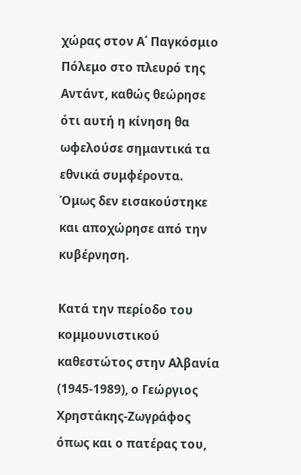χώρας στον Α΄ Παγκόσμιο Πόλεμο στο πλευρό της Αντάντ, καθώς θεώρησε ότι αυτή η κίνηση θα ωφελούσε σημαντικά τα εθνικά συμφέροντα.
Όμως δεν εισακούστηκε και αποχώρησε από την κυβέρνηση.

Κατά την περίοδο του κομμουνιστικού καθεστώτος στην Αλβανία (1945-1989), ο Γεώργιος Χρηστάκης-Ζωγράφος όπως και ο πατέρας του,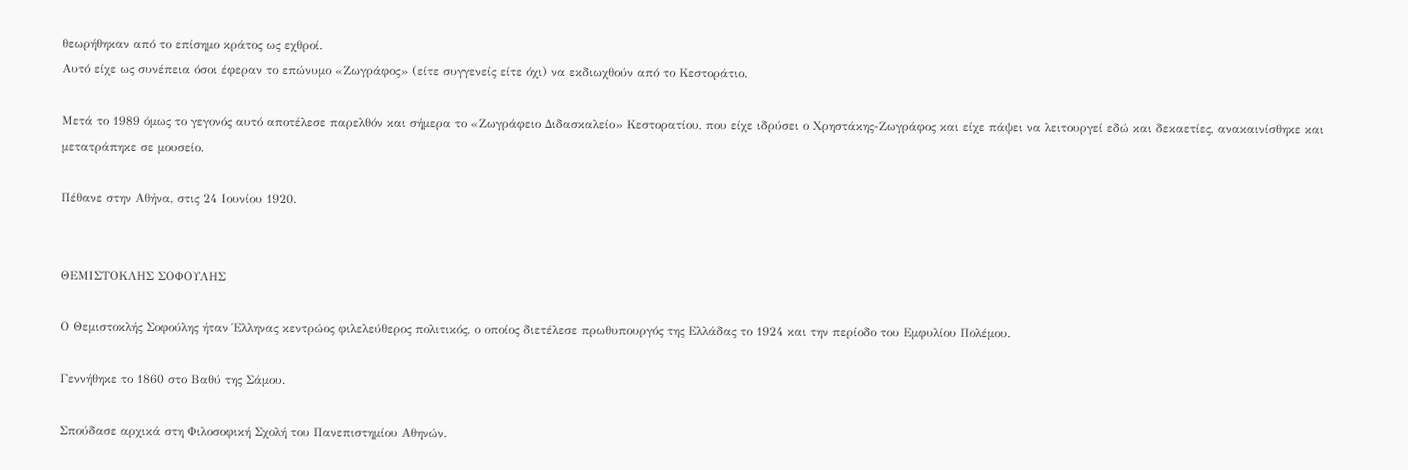θεωρήθηκαν από το επίσημο κράτος ως εχθροί.
Αυτό είχε ως συνέπεια όσοι έφεραν το επώνυμο «Ζωγράφος» (είτε συγγενείς είτε όχι) να εκδιωχθούν από το Κεστοράτιο.

Μετά το 1989 όμως το γεγονός αυτό αποτέλεσε παρελθόν και σήμερα το «Ζωγράφειο Διδασκαλείο» Κεστορατίου, που είχε ιδρύσει ο Χρηστάκης-Ζωγράφος και είχε πάψει να λειτουργεί εδώ και δεκαετίες, ανακαινίσθηκε και μετατράπηκε σε μουσείο.

Πέθανε στην Αθήνα, στις 24 Ιουνίου 1920.


ΘΕΜΙΣΤΟΚΛΗΣ ΣΟΦΟΥΛΗΣ

Ο Θεμιστοκλής Σοφούλης ήταν Έλληνας κεντρώος φιλελεύθερος πολιτικός, ο οποίος διετέλεσε πρωθυπουργός της Ελλάδας το 1924 και την περίοδο του Εμφυλίου Πολέμου.

Γεννήθηκε το 1860 στο Βαθύ της Σάμου.

Σπούδασε αρχικά στη Φιλοσοφική Σχολή του Πανεπιστημίου Αθηνών.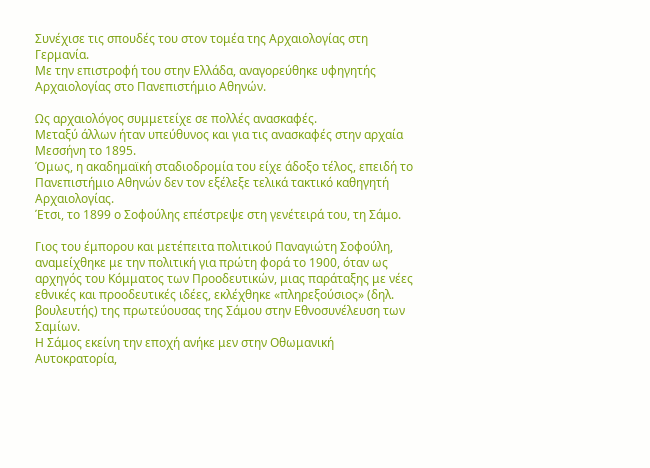Συνέχισε τις σπουδές του στον τομέα της Αρχαιολογίας στη Γερμανία.
Με την επιστροφή του στην Ελλάδα, αναγορεύθηκε υφηγητής Αρχαιολογίας στο Πανεπιστήμιο Αθηνών.

Ως αρχαιολόγος συμμετείχε σε πολλές ανασκαφές.
Μεταξύ άλλων ήταν υπεύθυνος και για τις ανασκαφές στην αρχαία Μεσσήνη το 1895.
Όμως, η ακαδημαϊκή σταδιοδρομία του είχε άδοξο τέλος, επειδή το Πανεπιστήμιο Αθηνών δεν τον εξέλεξε τελικά τακτικό καθηγητή Αρχαιολογίας.
Έτσι, το 1899 ο Σοφούλης επέστρεψε στη γενέτειρά του, τη Σάμο.

Γιος του έμπορου και μετέπειτα πολιτικού Παναγιώτη Σοφούλη, αναμείχθηκε με την πολιτική για πρώτη φορά το 1900, όταν ως αρχηγός του Κόμματος των Προοδευτικών, μιας παράταξης με νέες εθνικές και προοδευτικές ιδέες, εκλέχθηκε «πληρεξούσιος» (δηλ. βουλευτής) της πρωτεύουσας της Σάμου στην Εθνοσυνέλευση των Σαμίων.
Η Σάμος εκείνη την εποχή ανήκε μεν στην Οθωμανική Αυτοκρατορία,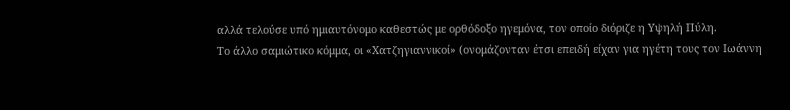αλλά τελούσε υπό ημιαυτόνομο καθεστώς με ορθόδοξο ηγεμόνα, τον οποίο διόριζε η Υψηλή Πύλη.
Το άλλο σαμιώτικο κόμμα, οι «Χατζηγιαννικοί» (ονομάζονταν έτσι επειδή είχαν για ηγέτη τους τον Ιωάννη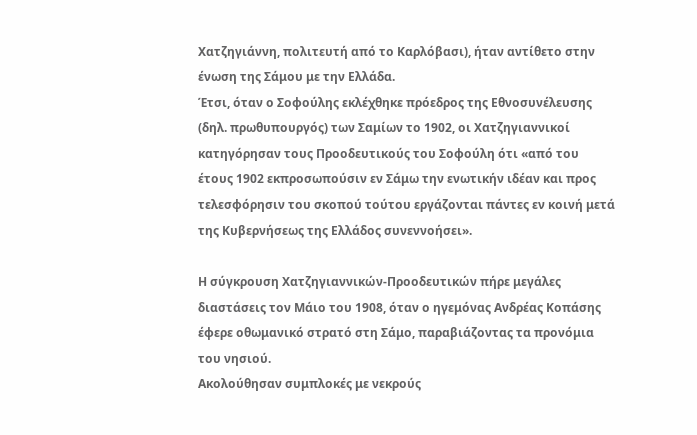Χατζηγιάννη, πολιτευτή από το Καρλόβασι), ήταν αντίθετο στην ένωση της Σάμου με την Ελλάδα.
Έτσι, όταν ο Σοφούλης εκλέχθηκε πρόεδρος της Εθνοσυνέλευσης (δηλ. πρωθυπουργός) των Σαμίων το 1902, οι Χατζηγιαννικοί κατηγόρησαν τους Προοδευτικούς του Σοφούλη ότι «από του έτους 1902 εκπροσωπούσιν εν Σάμω την ενωτικήν ιδέαν και προς τελεσφόρησιν του σκοπού τούτου εργάζονται πάντες εν κοινή μετά της Κυβερνήσεως της Ελλάδος συνεννοήσει».

Η σύγκρουση Χατζηγιαννικών-Προοδευτικών πήρε μεγάλες διαστάσεις τον Μάιο του 1908, όταν ο ηγεμόνας Ανδρέας Κοπάσης έφερε οθωμανικό στρατό στη Σάμο, παραβιάζοντας τα προνόμια του νησιού.
Ακολούθησαν συμπλοκές με νεκρούς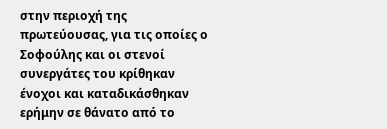στην περιοχή της πρωτεύουσας, για τις οποίες ο Σοφούλης και οι στενοί συνεργάτες του κρίθηκαν ένοχοι και καταδικάσθηκαν ερήμην σε θάνατο από το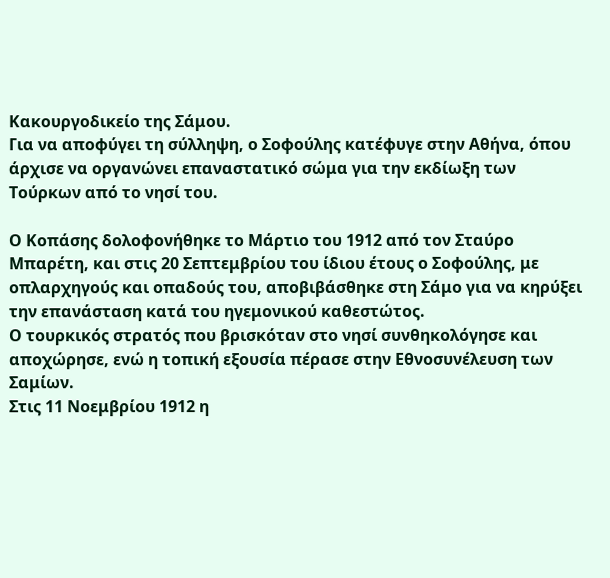Κακουργοδικείο της Σάμου.
Για να αποφύγει τη σύλληψη, ο Σοφούλης κατέφυγε στην Αθήνα, όπου άρχισε να οργανώνει επαναστατικό σώμα για την εκδίωξη των Τούρκων από το νησί του.

Ο Κοπάσης δολοφονήθηκε το Μάρτιο του 1912 από τον Σταύρο Μπαρέτη, και στις 20 Σεπτεμβρίου του ίδιου έτους ο Σοφούλης, με οπλαρχηγούς και οπαδούς του, αποβιβάσθηκε στη Σάμο για να κηρύξει την επανάσταση κατά του ηγεμονικού καθεστώτος.
Ο τουρκικός στρατός που βρισκόταν στο νησί συνθηκολόγησε και αποχώρησε, ενώ η τοπική εξουσία πέρασε στην Εθνοσυνέλευση των Σαμίων.
Στις 11 Νοεμβρίου 1912 η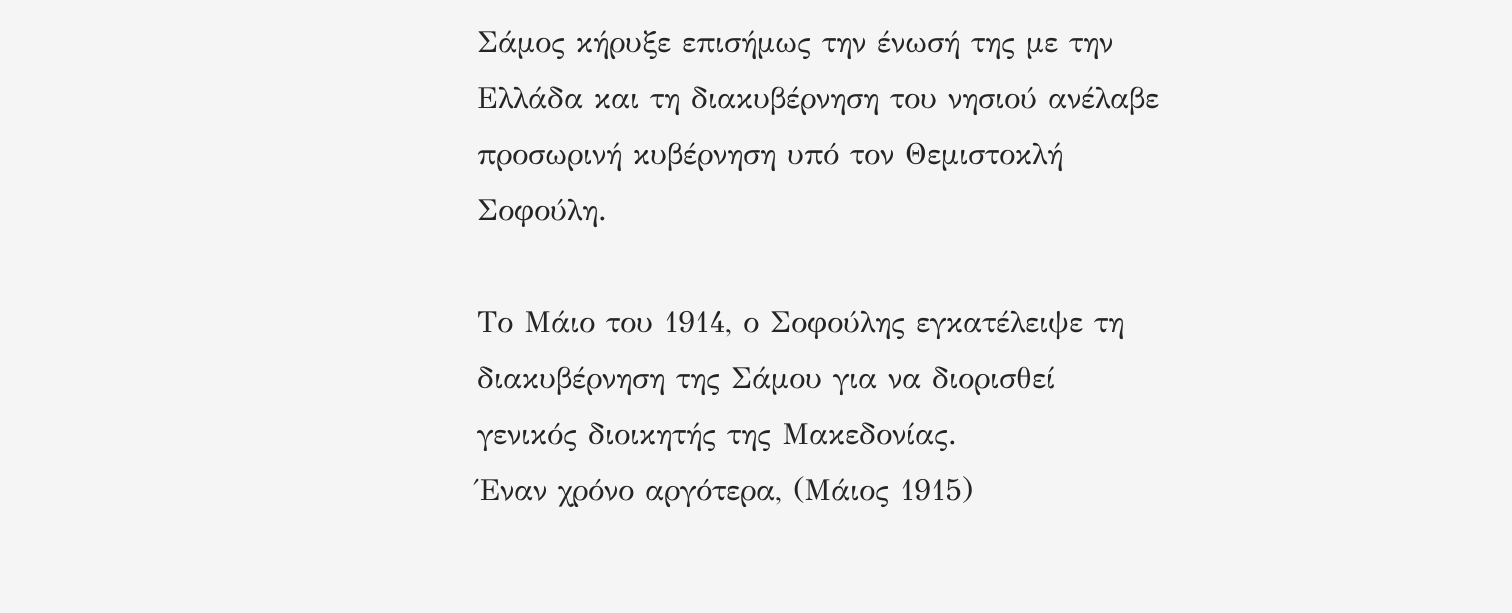Σάμος κήρυξε επισήμως την ένωσή της με την Ελλάδα και τη διακυβέρνηση του νησιού ανέλαβε προσωρινή κυβέρνηση υπό τον Θεμιστοκλή Σοφούλη.

Το Μάιο του 1914, ο Σοφούλης εγκατέλειψε τη διακυβέρνηση της Σάμου για να διορισθεί γενικός διοικητής της Μακεδονίας.
Έναν χρόνο αργότερα, (Μάιος 1915)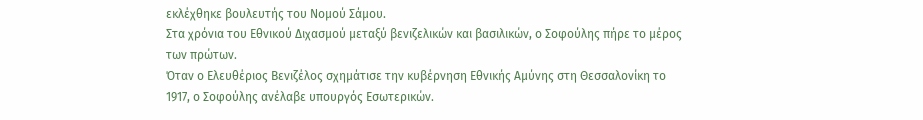εκλέχθηκε βουλευτής του Νομού Σάμου.
Στα χρόνια του Εθνικού Διχασμού μεταξύ βενιζελικών και βασιλικών, ο Σοφούλης πήρε το μέρος των πρώτων.
Όταν ο Ελευθέριος Βενιζέλος σχημάτισε την κυβέρνηση Εθνικής Αμύνης στη Θεσσαλονίκη το 1917, ο Σοφούλης ανέλαβε υπουργός Εσωτερικών.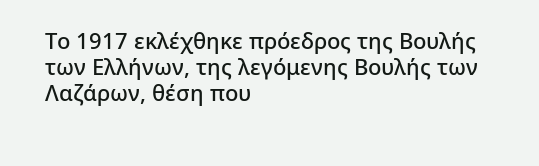Το 1917 εκλέχθηκε πρόεδρος της Βουλής των Ελλήνων, της λεγόμενης Βουλής των Λαζάρων, θέση που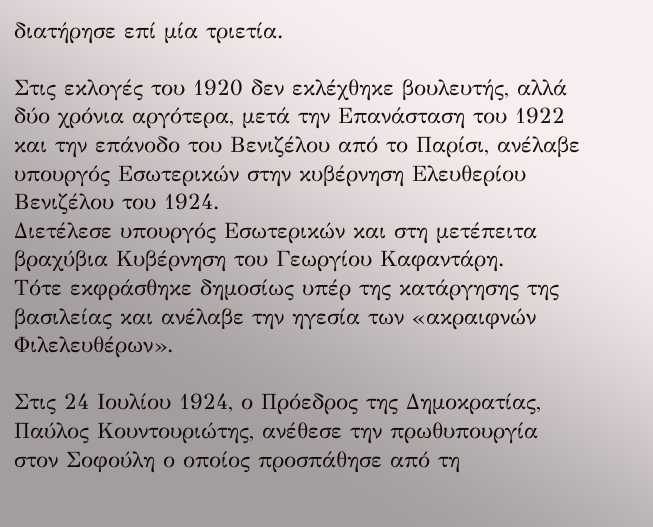διατήρησε επί μία τριετία.

Στις εκλογές του 1920 δεν εκλέχθηκε βουλευτής, αλλά δύο χρόνια αργότερα, μετά την Επανάσταση του 1922 και την επάνοδο του Βενιζέλου από το Παρίσι, ανέλαβε υπουργός Εσωτερικών στην κυβέρνηση Ελευθερίου Βενιζέλου του 1924.
Διετέλεσε υπουργός Εσωτερικών και στη μετέπειτα βραχύβια Κυβέρνηση του Γεωργίου Καφαντάρη.
Τότε εκφράσθηκε δημοσίως υπέρ της κατάργησης της βασιλείας και ανέλαβε την ηγεσία των «ακραιφνών Φιλελευθέρων».

Στις 24 Ιουλίου 1924, ο Πρόεδρος της Δημοκρατίας, Παύλος Κουντουριώτης, ανέθεσε την πρωθυπουργία στον Σοφούλη ο οποίος προσπάθησε από τη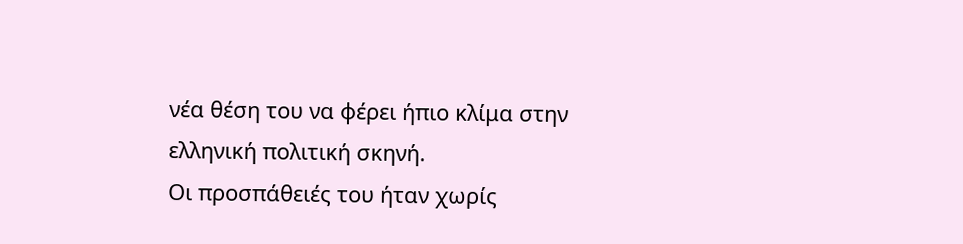νέα θέση του να φέρει ήπιο κλίμα στην ελληνική πολιτική σκηνή.
Οι προσπάθειές του ήταν χωρίς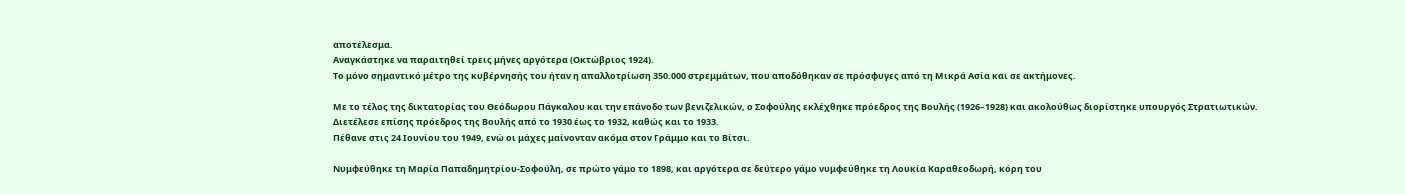αποτέλεσμα.
Αναγκάστηκε να παραιτηθεί τρεις μήνες αργότερα (Οκτώβριος 1924).
Το μόνο σημαντικό μέτρο της κυβέρνησής του ήταν η απαλλοτρίωση 350.000 στρεμμάτων, που αποδόθηκαν σε πρόσφυγες από τη Μικρά Ασία και σε ακτήμονες.

Με το τέλος της δικτατορίας του Θεόδωρου Πάγκαλου και την επάνοδο των βενιζελικών, ο Σοφούλης εκλέχθηκε πρόεδρος της Βουλής (1926–1928) και ακολούθως διορίστηκε υπουργός Στρατιωτικών.
Διετέλεσε επίσης πρόεδρος της Βουλής από το 1930 έως το 1932, καθώς και το 1933.
Πέθανε στις 24 Ιουνίου του 1949, ενώ οι μάχες μαίνονταν ακόμα στον Γράμμο και το Βίτσι.

Νυμφεύθηκε τη Μαρία Παπαδημητρίου-Σοφούλη, σε πρώτο γάμο το 1898, και αργότερα σε δεύτερο γάμο νυμφεύθηκε τη Λουκία Καραθεοδωρή, κόρη του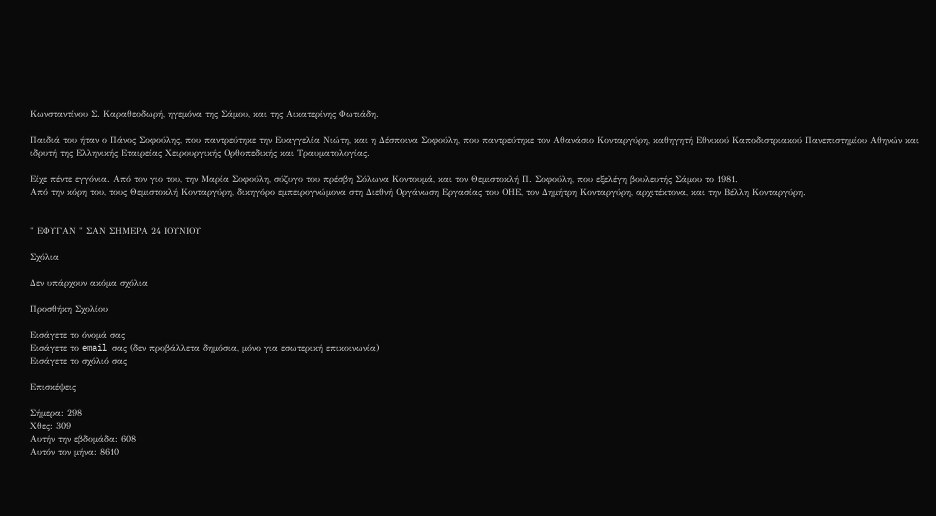Κωνσταντίνου Σ. Καραθεοδωρή, ηγεμόνα της Σάμου, και της Αικατερίνης Φωτιάδη.

Παιδιά του ήταν ο Πάνος Σοφούλης, που παντρεύτηκε την Ευαγγελία Νιώτη, και η Δέσποινα Σοφούλη, που παντρεύτηκε τον Αθανάσιο Κονταργύρη, καθηγητή Εθνικού Καποδιστριακού Πανεπιστημίου Αθηνών και ιδρυτή της Ελληνικής Εταιρείας Χειρουργικής Ορθοπεδικής και Τραυματολογίας.

Είχε πέντε εγγόνια. Από τον γιο του, την Μαρία Σοφούλη, σύζυγο του πρέσβη Σόλωνα Κοντουμά, και τον Θεμιστοκλή Π. Σοφούλη, που εξελέγη βουλευτής Σάμου το 1981.
Από την κόρη του, τους Θεμιστοκλή Κονταργύρη, δικηγόρο εμπειρογνώμονα στη Διεθνή Οργάνωση Εργασίας του ΟΗΕ, τον Δημήτρη Κονταργύρη, αρχιτέκτονα, και την Βέλλη Κονταργύρη.


" ΕΦΥΓΑΝ " ΣΑΝ ΣΗΜΕΡΑ 24 ΙΟΥΝΙΟΥ

Σχόλια

Δεν υπάρχουν ακόμα σχόλια

Προσθήκη Σχολίου

Εισάγετε το όνομά σας
Εισάγετε το email σας (δεν προβάλλετα δημόσια, μόνο για εσωτερική επικοινωνία)
Εισάγετε το σχόλιό σας

Επισκέψεις

Σήμερα: 298
Χθες: 309
Αυτήν την εβδομάδα: 608
Αυτόν τον μήνα: 8610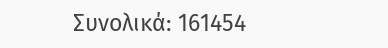Συνολικά: 161454